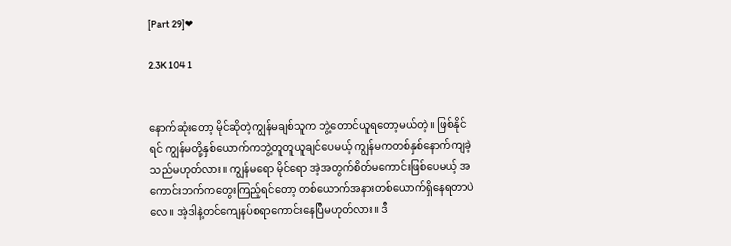[Part 29]❤

2.3K 104 1


နောက်ဆုံးတော့ မိုင်ဆိုတဲ့ကျွန်မချစ်သူက ဘွဲ့တောင်ယူရတော့မယ်တဲ့။ ဖြစ်နိုင်ရင် ကျွန်မတို့နှစ်ယောက်ကဘွဲ့တူတူယူချင်ပေမယ့် ကျွန်မကတစ်နှစ်နောက်ကျခဲ့သည်မဟုတ်လား။ ကျွန်မရော မိုင်ရော အဲ့အတွက်စိတ်မကောင်းဖြစ်ပေမယ့် အကောင်းဘက်ကတွေးကြည့်ရင်တော့ တစ်ယောက်အနားတစ်ယောက်ရှိနေရတာပဲလေ။ အဲ့ဒါနဲ့တင်ကျေနပ်စရာကောင်းနေပြီမဟုတ်လား။ ဒီ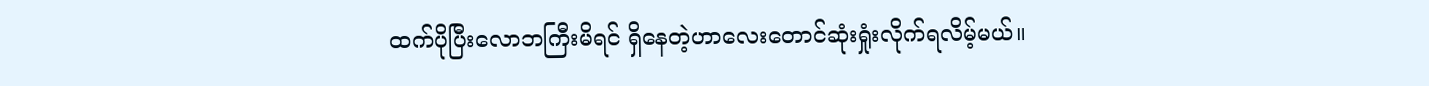ထက်ပိုပြီးလောဘကြီးမိရင် ရှိနေတဲ့ဟာလေးတောင်ဆုံးရှုံးလိုက်ရလိမ့်မယ်။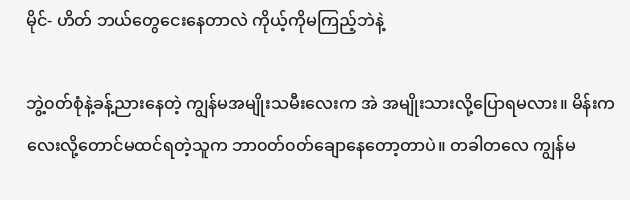မိုင်- ဟိတ် ဘယ်တွေငေးနေတာလဲ ကိုယ့်ကိုမကြည့်ဘဲနဲ့

ဘွဲ့၀တ်စုံနဲ့ခန့်ညားနေတဲ့ ကျွန်မအမျိုးသမီးလေးက အဲ အမျိုးသားလို့ပြောရမလား။ မိန်းကလေးလို့တောင်မထင်ရတဲ့သူက ဘာ၀တ်၀တ်ချောနေတော့တာပဲ။ တခါတလေ ကျွန်မ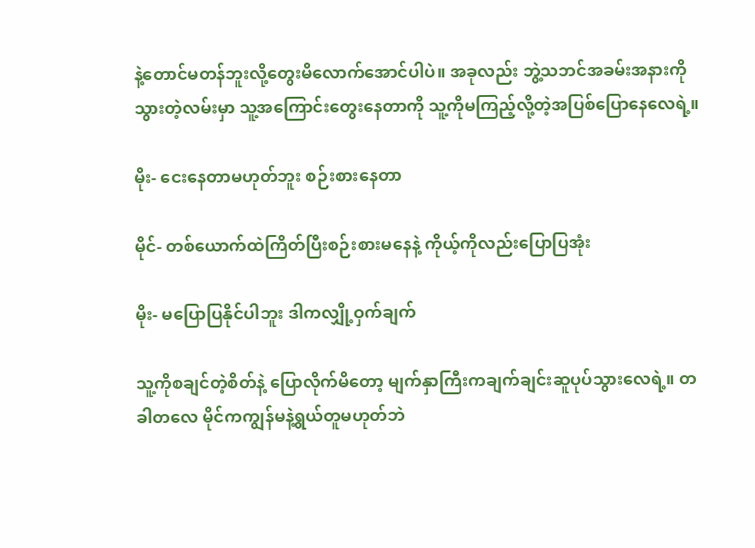နဲ့တောင်မတန်ဘူးလို့တွေးမိလောက်အောင်ပါပဲ။ အခုလည်း ဘွဲ့သဘင်အခမ်းအနားကိုသွားတဲ့လမ်းမှာ သူ့အကြောင်းတွေးနေတာကို သူ့ကိုမကြည့်လို့တဲ့အပြစ်ပြောနေလေရဲ့။

မိုး- ငေးနေတာမဟုတ်ဘူး စဉ်းစားနေတာ

မိုင်- တစ်ယောက်ထဲကြိတ်ပြီးစဉ်းစားမနေနဲ့ ကိုယ့်ကိုလည်းပြောပြအုံး

မိုး- မပြောပြနိုင်ပါဘူး ဒါကလျှို့ဝှက်ချက်

သူ့ကိုစချင်တဲ့စိတ်နဲ့ ပြောလိုက်မိတော့ မျက်နှာကြီးကချက်ချင်းဆူပုပ်သွားလေရဲ့။ တခါတလေ မိုင်ကကျွန်မနဲ့ရွယ်တူမဟုတ်ဘဲ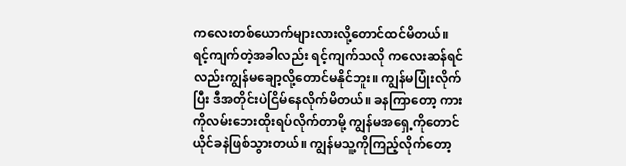ကလေးတစ်ယောက်များလားလို့တောင်ထင်မိတယ်။ ရင့်ကျက်တဲ့အခါလည်း ရင့်ကျက်သလို ကလေးဆန်ရင်လည်းကျွန်မချော့လို့တောင်မနိုင်ဘူး။ ကျွန်မပြုံးလိုက်ပြီး ဒီအတိုင်းပဲငြိမ်နေလိုက်မိတယ်။ ခနကြာတော့ ကားကိုလမ်းဘေးထိုးရပ်လိုက်တာမို့ ကျွန်မအရှေ့ကိုတောင်ယိုင်ခနဲဖြစ်သွားတယ်။ ကျွန်မသူ့ကိုကြည့်လိုက်တော့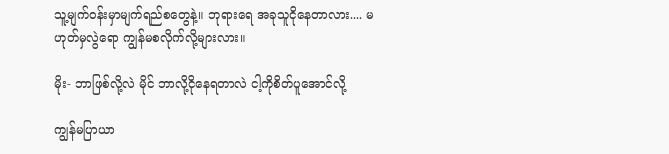သူ့မျက်၀န်းမှာမျက်ရည်စတွေနဲ့။ ဘုရားရေ အခုသူငိုနေတာလား.... မဟုတ်မှလွဲရော ကျွန်မစလိုက်လို့များလား။

မိုး- ဘာဖြစ်လို့လဲ မိုင် ဘာလို့ငိုနေရတာလဲ ငါ့ကိုစိတ်ပူအောင်လို့

ကျွန်မပြာယာ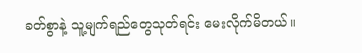ခတ်စွာနဲ့ သူ့မျက်ရည်တွေသုတ်ရင်း မေးလိုက်မိတယ်။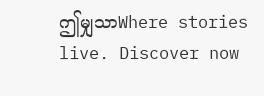ဤမျှသာWhere stories live. Discover now